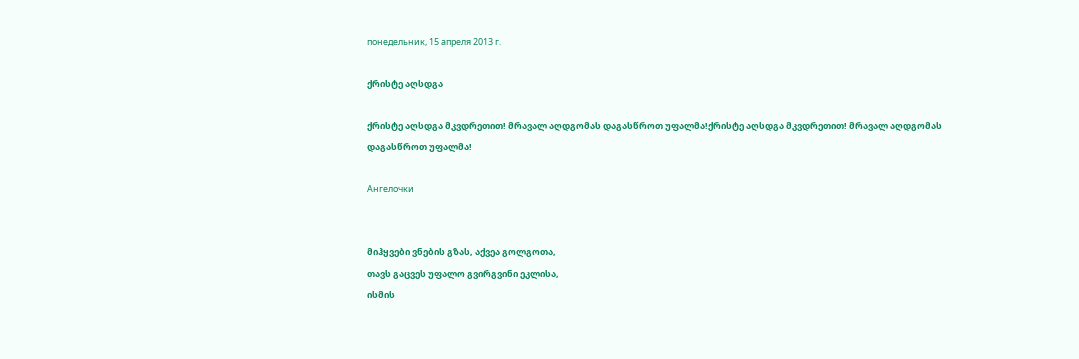понедельник, 15 апреля 2013 г.

ქრისტე აღსდგა

ქრისტე აღსდგა მკვდრეთით! მრავალ აღდგომას დაგასწროთ უფალმა!ქრისტე აღსდგა მკვდრეთით! მრავალ აღდგომას დაგასწროთ უფალმა!

Ангелочки


მიჰყვები ვნების გზას, აქვეა გოლგოთა,
თავს გაცვეს უფალო გვირგვინი ეკლისა,
ისმის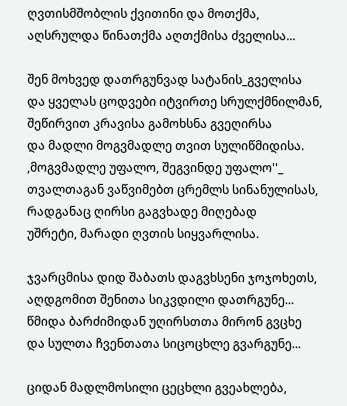ღვთისმშობლის ქვითინი და მოთქმა,
აღსრულდა წინათქმა აღთქმისა ძველისა...

შენ მოხვედ დათრგუნვად სატანის_გველისა
და ყველას ცოდვები იტვირთე სრულქმნილმან,
შეწირვით კრავისა გამოხსნა გვეღირსა
და მადლი მოგვმადლე თვით სულიწმიდისა.
,მოგვმადლე უფალო, შეგვინდე უფალო''_
თვალთაგან ვაწვიმებთ ცრემლს სინანულისას,
რადგანაც ღირსი გაგვხადე მიღებად
უშრეტი, მარადი ღვთის სიყვარლისა.

ჯვარცმისა დიდ შაბათს დაგვხსენი ჯოჯოხეთს,
აღდგომით შენითა სიკვდილი დათრგუნე...
წმიდა ბარძიმიდან უღირსთთა მირონ გვცხე
და სულთა ჩვენთათა სიცოცხლე გვარგუნე...

ციდან მადლმოსილი ცეცხლი გვეახლება,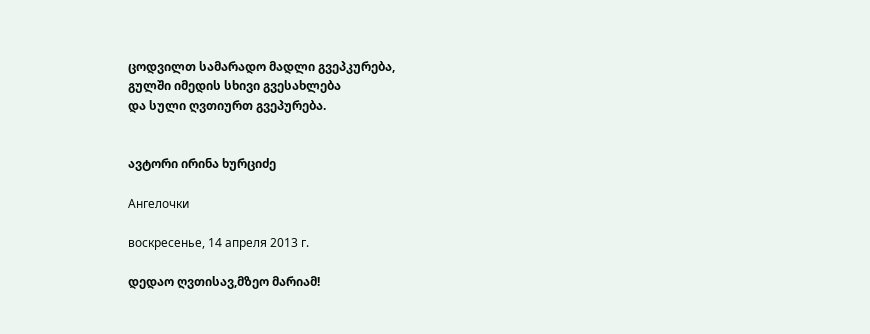ცოდვილთ სამარადო მადლი გვეპკურება,
გულში იმედის სხივი გვესახლება
და სული ღვთიურთ გვეპურება.


ავტორი ირინა ხურციძე

Ангелочки

воскресенье, 14 апреля 2013 г.

დედაო ღვთისავ,მზეო მარიამ!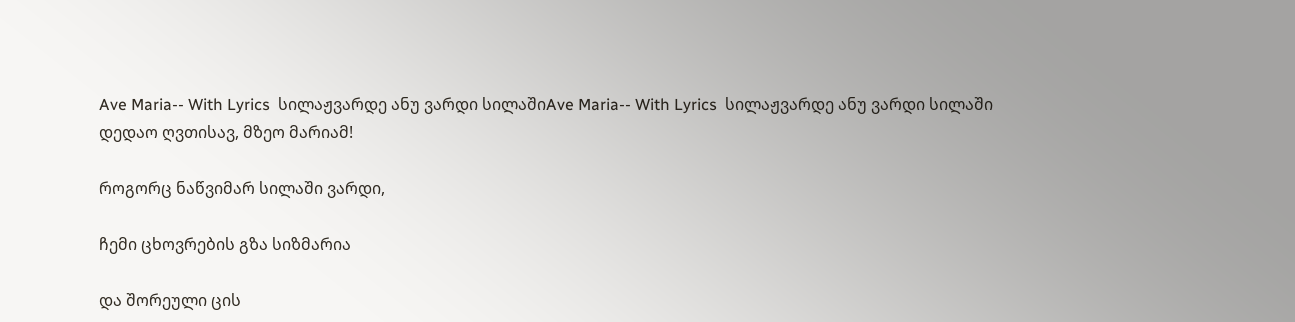Ave Maria-- With Lyrics  სილაჟვარდე ანუ ვარდი სილაშიAve Maria-- With Lyrics  სილაჟვარდე ანუ ვარდი სილაში
დედაო ღვთისავ, მზეო მარიამ!

როგორც ნაწვიმარ სილაში ვარდი,

ჩემი ცხოვრების გზა სიზმარია

და შორეული ცის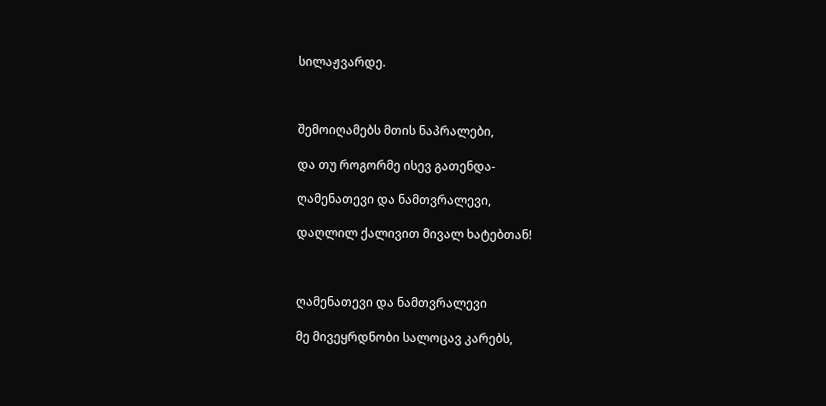სილაჟვარდე.



შემოიღამებს მთის ნაპრალები,

და თუ როგორმე ისევ გათენდა-

ღამენათევი და ნამთვრალევი,

დაღლილ ქალივით მივალ ხატებთან!



ღამენათევი და ნამთვრალევი

მე მივეყრდნობი სალოცავ კარებს,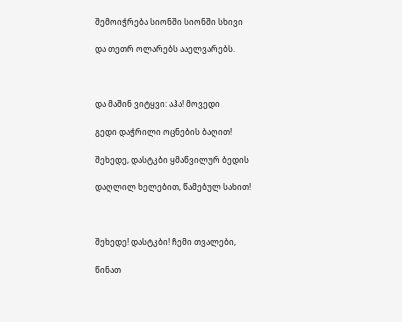შემოიჭრება სიონში სიონში სხივი

და თეთრ ოლარებს ააელვარებს.



და მაშინ ვიტყვი: აჰა! მოვედი

გედი დაჭრილი ოცნების ბაღით!

შეხედე, დასტკბი ყმაწვილურ ბედის

დაღლილ ხელებით, წამებულ სახით!



შეხედე! დასტკბი! ჩემი თვალები,

წინათ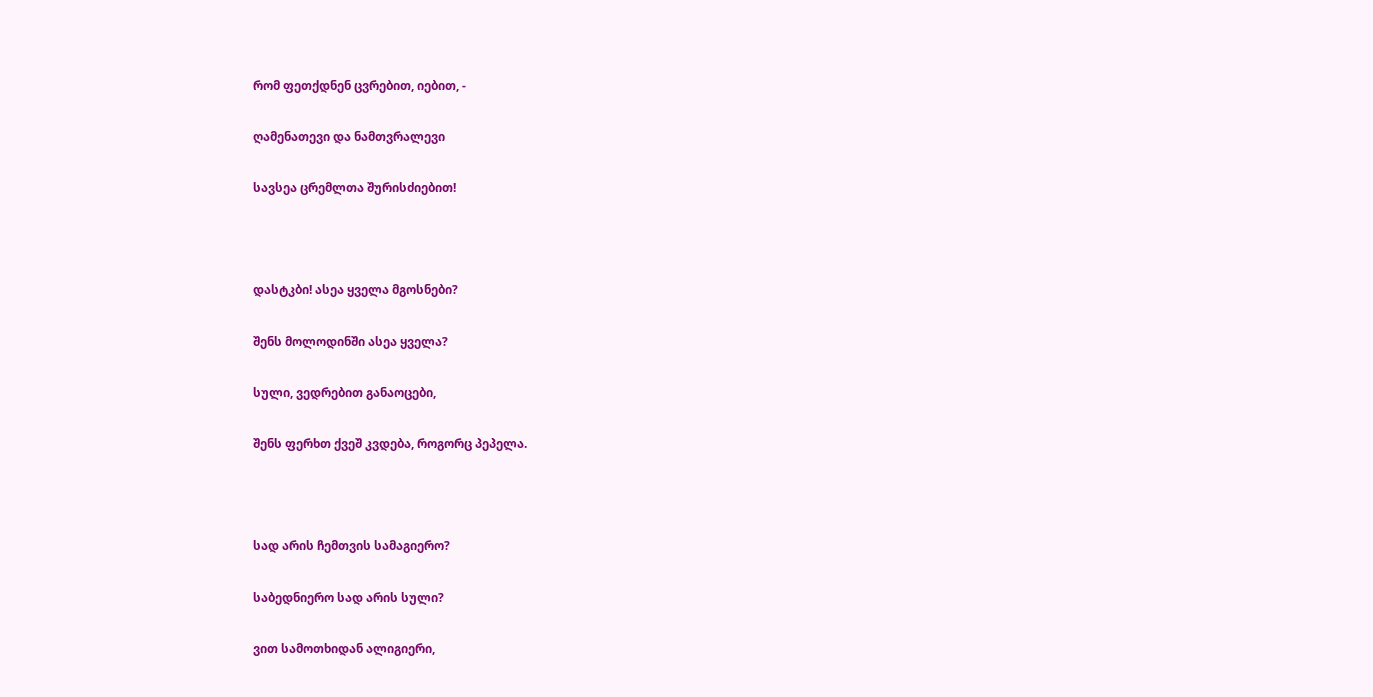რომ ფეთქდნენ ცვრებით, იებით, -

ღამენათევი და ნამთვრალევი

სავსეა ცრემლთა შურისძიებით!



დასტკბი! ასეა ყველა მგოსნები?

შენს მოლოდინში ასეა ყველა?

სული, ვედრებით განაოცები,

შენს ფერხთ ქვეშ კვდება, როგორც პეპელა.



სად არის ჩემთვის სამაგიერო?

საბედნიერო სად არის სული?

ვით სამოთხიდან ალიგიერი,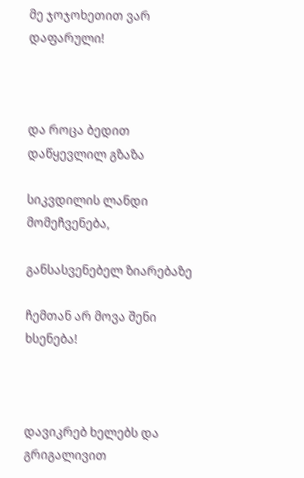მე ჯოჯოხეთით ვარ დაფარული!



და როცა ბედით დაწყევლილ გზაზა

სიკვდილის ლანდი მომეჩვენება,

განსასვენებელ ზიარებაზე

ჩემთან არ მოვა შენი ხსენება!



დავიკრებ ხელებს და გრიგალივით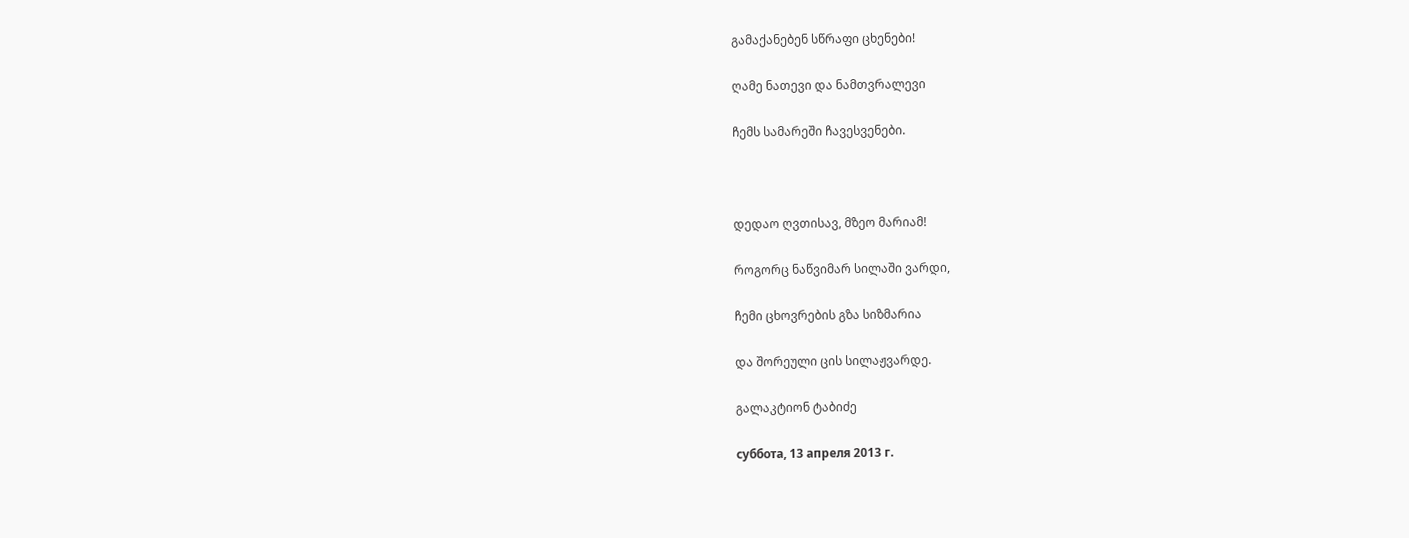გამაქანებენ სწრაფი ცხენები!

ღამე ნათევი და ნამთვრალევი

ჩემს სამარეში ჩავესვენები.



დედაო ღვთისავ, მზეო მარიამ!

როგორც ნაწვიმარ სილაში ვარდი,

ჩემი ცხოვრების გზა სიზმარია

და შორეული ცის სილაჟვარდე.

გალაკტიონ ტაბიძე

суббота, 13 апреля 2013 г.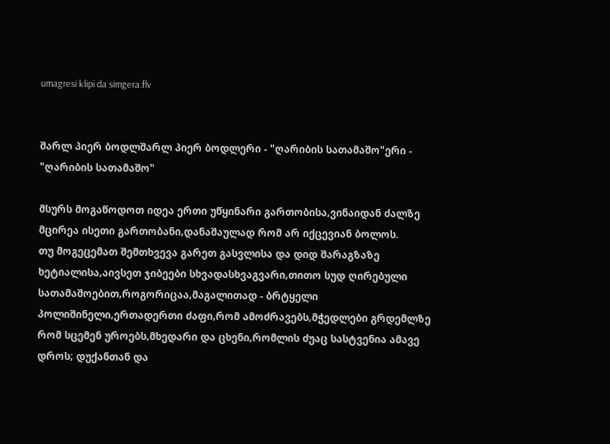umagresi klipi da simgera.flv


შარლ პიერ ბოდლშარლ პიერ ბოდლერი - "ღარიბის სათამაშო"ერი - "ღარიბის სათამაშო"

მსურს მოგაწოდოთ იდეა ერთი უწყინარი გართობისა,ვინაიდან ძალზე მცირეა ისეთი გართობანი,დანაშაულად რომ არ იქცევიან ბოლოს.
თუ მოგეცემათ შემთხვევა გარეთ გასვლისა და დიდ შარაგზაზე ხეტიალისა,აივსეთ ჯიბეები სხვადასხვაგვარი,თითო სუდ ღირებული სათამაშოებით,როგორიცაა,მაგალითად - ბრტყელი პოლიშინელი,ერთადერთი ძაფი,რომ ამოძრავებს,მჭედლები გრდემლზე რომ სცემენ უროებს,მხედარი და ცხენი,რომლის ძუაც სასტვენია ამავე დროს; დუქანთან და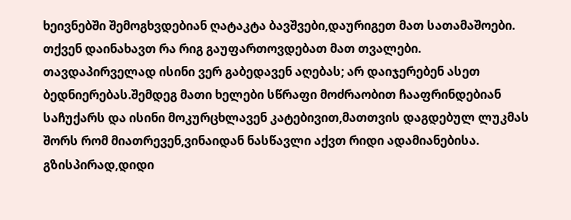ხეივნებში შემოგხვდებიან ღატაკტა ბავშვები,დაურიგეთ მათ სათამაშოები.
თქვენ დაინახავთ რა რიგ გაუფართოვდებათ მათ თვალები.
თავდაპირველად ისინი ვერ გაბედავენ აღებას; არ დაიჯერებენ ასეთ ბედნიერებას.შემდეგ მათი ხელები სწრაფი მოძრაობით ჩააფრინდებიან საჩუქარს და ისინი მოკურცხლავენ კატებივით,მათთვის დაგდებულ ლუკმას შორს რომ მიათრევენ,ვინაიდან ნასწავლი აქვთ რიდი ადამიანებისა.
გზისპირად,დიდი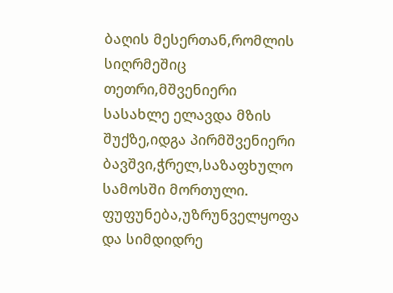ბაღის მესერთან,რომლის სიღრმეშიც თეთრი,მშვენიერი სასახლე ელავდა მზის შუქზე,იდგა პირმშვენიერი ბავშვი,ჭრელ,საზაფხულო სამოსში მორთული.
ფუფუნება,უზრუნველყოფა და სიმდიდრე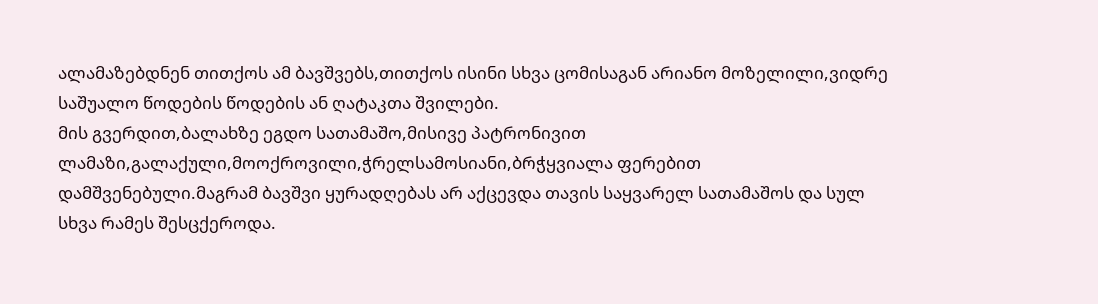ალამაზებდნენ თითქოს ამ ბავშვებს,თითქოს ისინი სხვა ცომისაგან არიანო მოზელილი,ვიდრე საშუალო წოდების წოდების ან ღატაკთა შვილები.
მის გვერდით,ბალახზე ეგდო სათამაშო,მისივე პატრონივით ლამაზი,გალაქული,მოოქროვილი,ჭრელსამოსიანი,ბრჭყვიალა ფერებით დამშვენებული.მაგრამ ბავშვი ყურადღებას არ აქცევდა თავის საყვარელ სათამაშოს და სულ სხვა რამეს შესცქეროდა.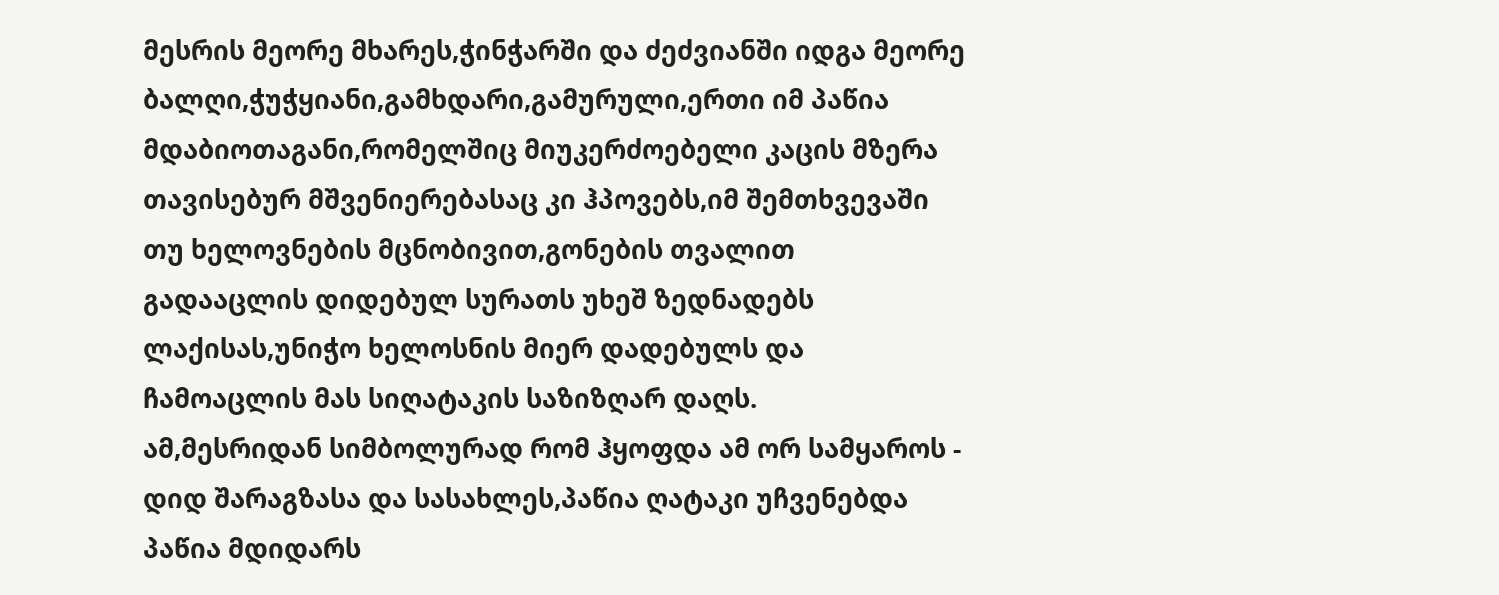მესრის მეორე მხარეს,ჭინჭარში და ძეძვიანში იდგა მეორე ბალღი,ჭუჭყიანი,გამხდარი,გამურული,ერთი იმ პაწია მდაბიოთაგანი,რომელშიც მიუკერძოებელი კაცის მზერა თავისებურ მშვენიერებასაც კი ჰპოვებს,იმ შემთხვევაში თუ ხელოვნების მცნობივით,გონების თვალით გადააცლის დიდებულ სურათს უხეშ ზედნადებს ლაქისას,უნიჭო ხელოსნის მიერ დადებულს და ჩამოაცლის მას სიღატაკის საზიზღარ დაღს.
ამ,მესრიდან სიმბოლურად რომ ჰყოფდა ამ ორ სამყაროს - დიდ შარაგზასა და სასახლეს,პაწია ღატაკი უჩვენებდა პაწია მდიდარს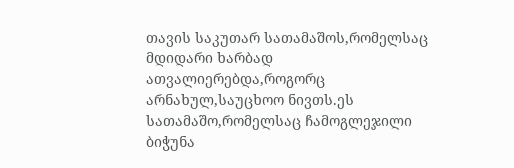თავის საკუთარ სათამაშოს,რომელსაც მდიდარი ხარბად ათვალიერებდა,როგორც არნახულ,საუცხოო ნივთს.ეს სათამაშო,რომელსაც ჩამოგლეჯილი ბიჭუნა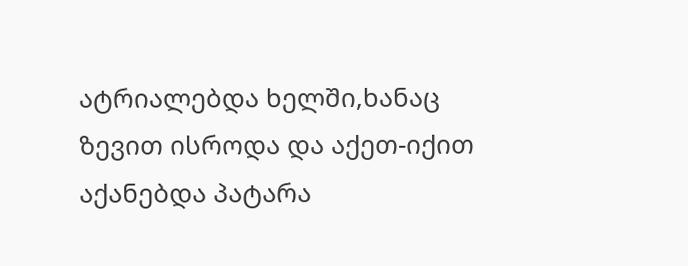ატრიალებდა ხელში,ხანაც ზევით ისროდა და აქეთ-იქით აქანებდა პატარა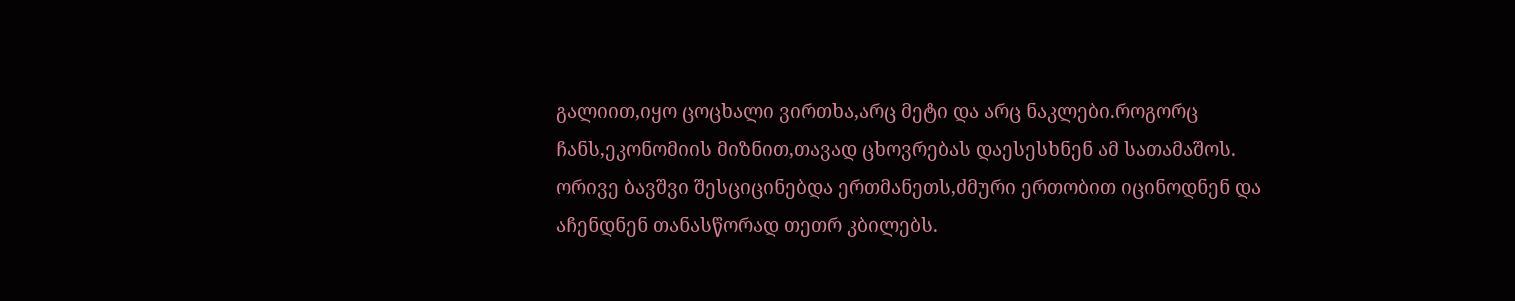გალიით,იყო ცოცხალი ვირთხა,არც მეტი და არც ნაკლები.როგორც ჩანს,ეკონომიის მიზნით,თავად ცხოვრებას დაესესხნენ ამ სათამაშოს.
ორივე ბავშვი შესციცინებდა ერთმანეთს,ძმური ერთობით იცინოდნენ და აჩენდნენ თანასწორად თეთრ კბილებს.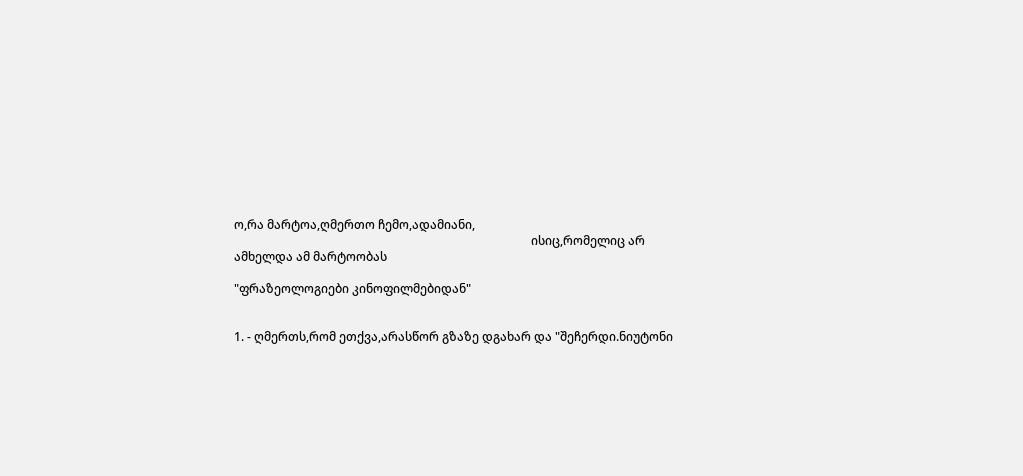ო,რა მარტოა,ღმერთო ჩემო,ადამიანი,
                                                                                                   ისიც,რომელიც არ ამხელდა ამ მარტოობას

"ფრაზეოლოგიები კინოფილმებიდან"


1. - ღმერთს,რომ ეთქვა,არასწორ გზაზე დგახარ და "შეჩერდი.ნიუტონი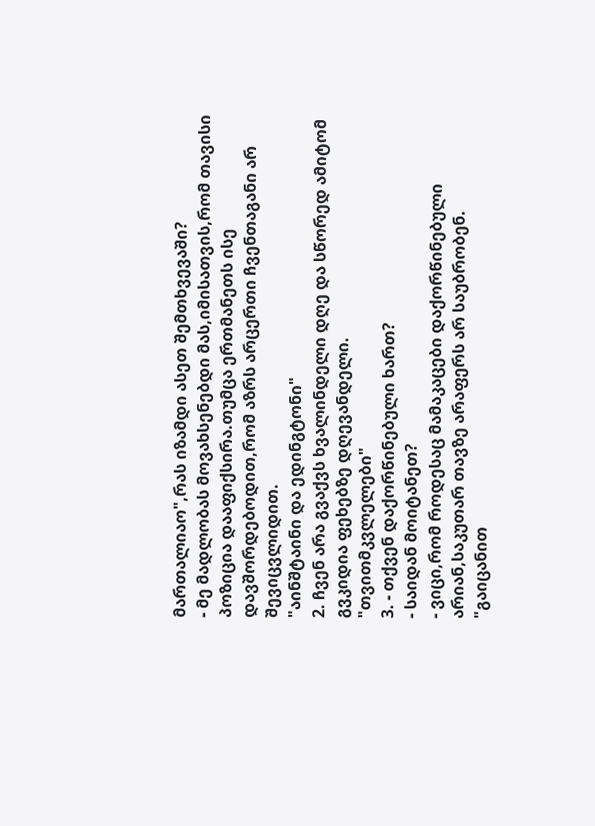მართალიაო",რას იზამდი ასეთ შემთხვევაში?
- მე მადლობას მოვახსენებდი მას,იმისათვის,რომ თავისი პოზიცია დააფიქსირა.თუმცა ერთმანეთს ისე დავშორდებოდით,რომ აზრს არცერთი ჩვენთაგანი არ შევიცვლიდით.
"აინშტაინი და ედინგტონი"
2. ჩვენ არა გვაქვს ხვალინდელი დღე და სწორედ ამიტომ გვკიდია ფეხებზე დღევანდელი.
"თვითმკვლელები"
3. - თქვენ დაქორწინებული ხართ?
- საიდან მოიტანეთ?
- ვიცი,რომ როდესაც მამაკაცები დაქორწინებული არიან,საკუთარ თავზე არაფერს არ საუბრობენ.
"გაიცანით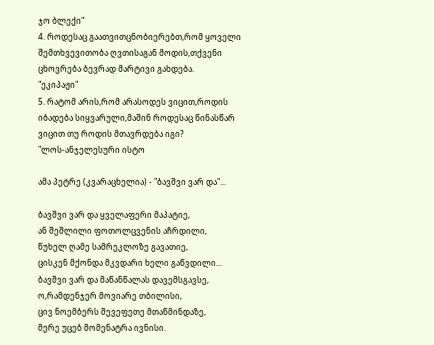ჯო ბლექი"
4. როდესაც გაათვითცნობიერებთ,რომ ყოველი შემთხვევითობა ღვთისაგან მოდის,თქვენი ცხოვრება ბევრად მარტივი გახდება.
"ეკიპაჟი"
5. რატომ არის,რომ არასოდეს ვიცით,როდის იბადება სიყვარული,მაშინ როდესაც წინასწარ ვიცით თუ როდის მთავრდება იგი?
"ლოს-ანჯელესური ისტო

ამა პეტრე (კვარაცხელია) - "ბავშვი ვარ და"...

ბავშვი ვარ და ყველაფერი მაპატიე,
ან შეშლილი ფოთოლცვენის აჩრდილი,
წუხელ ღამე სამრეკლოზე გავათიე,
ცისკენ მქონდა მკვდარი ხელი გაწვდილი...
ბავშვი ვარ და მაწანწალას დავემსგავსე,
ო,რამდენჯერ მოვიარე თბილისი,
ცივ ნოემბერს შევეფეთე მთაწმინდაზე,
მერე უცებ მომენატრა ივნისი.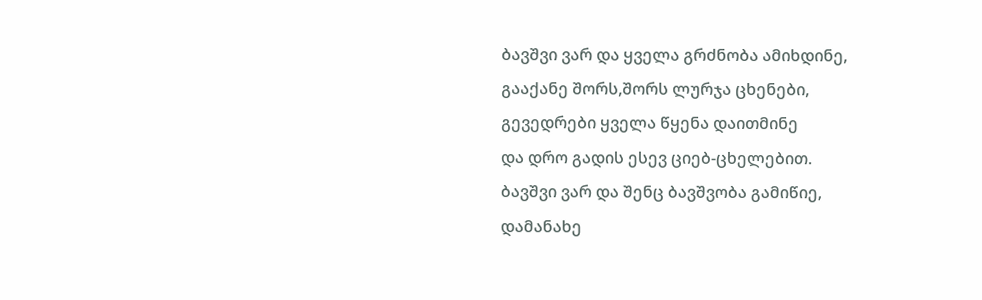ბავშვი ვარ და ყველა გრძნობა ამიხდინე,
გააქანე შორს,შორს ლურჯა ცხენები,
გევედრები ყველა წყენა დაითმინე
და დრო გადის ესევ ციებ-ცხელებით.
ბავშვი ვარ და შენც ბავშვობა გამიწიე,
დამანახე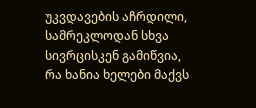უკვდავების აჩრდილი,
სამრეკლოდან სხვა სივრცისკენ გამიწვია,
რა ხანია ხელები მაქვს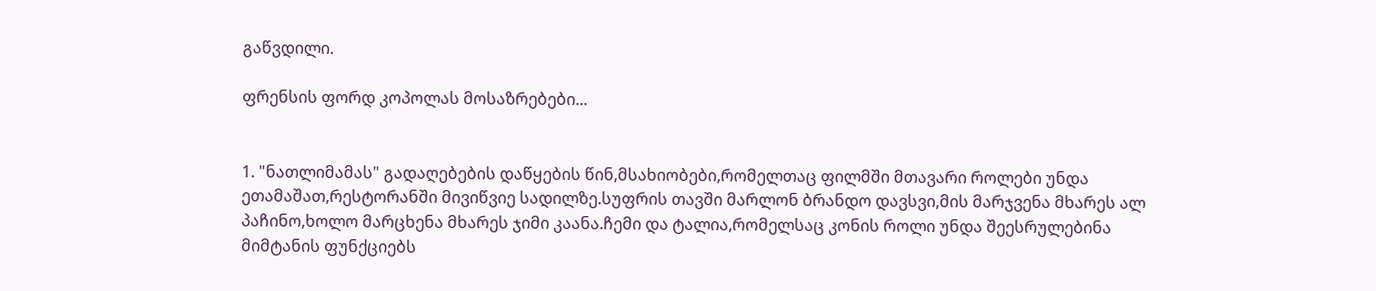გაწვდილი.

ფრენსის ფორდ კოპოლას მოსაზრებები...


1. "ნათლიმამას" გადაღებების დაწყების წინ,მსახიობები,რომელთაც ფილმში მთავარი როლები უნდა ეთამაშათ,რესტორანში მივიწვიე სადილზე.სუფრის თავში მარლონ ბრანდო დავსვი,მის მარჯვენა მხარეს ალ პაჩინო,ხოლო მარცხენა მხარეს ჯიმი კაანა.ჩემი და ტალია,რომელსაც კონის როლი უნდა შეესრულებინა მიმტანის ფუნქციებს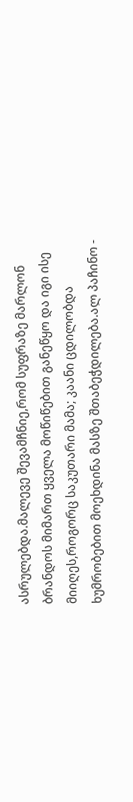ასრულებდა.მალევე შევამჩნიე,რომ სუფრაზე მარლონ ბრანდოს მიმართ ყველა მოწიწებით განეწყო და იგი ისე მიიღეს,როგორც საკუთარი მამა; კაანი ცდილობდა ხუმრობებით მოეხდინა მასზე შთაბეჭდილება.ალ პაჩინო -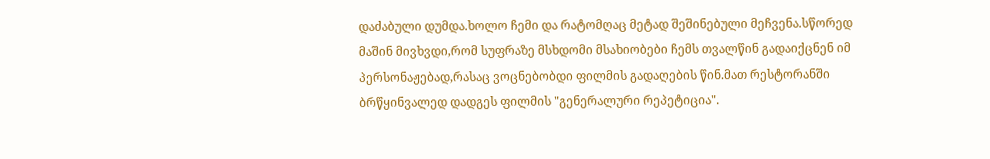დაძაბული დუმდა.ხოლო ჩემი და რატომღაც მეტად შეშინებული მეჩვენა.სწორედ მაშინ მივხვდი,რომ სუფრაზე მსხდომი მსახიობები ჩემს თვალწინ გადაიქცნენ იმ პერსონაჟებად,რასაც ვოცნებობდი ფილმის გადაღების წინ.მათ რესტორანში ბრწყინვალედ დადგეს ფილმის "გენერალური რეპეტიცია".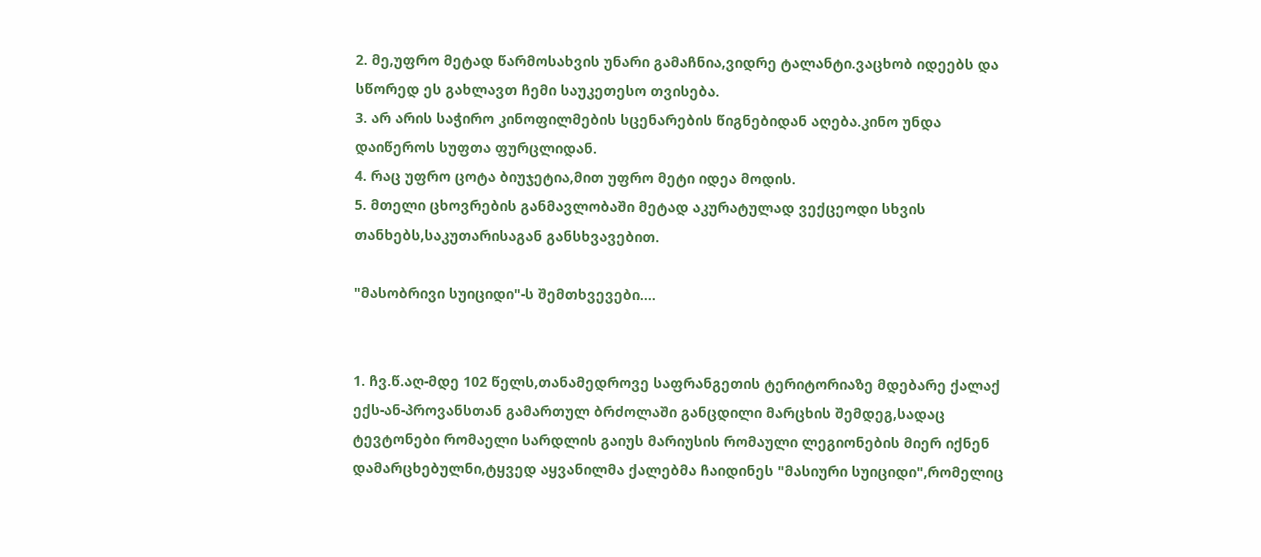2. მე,უფრო მეტად წარმოსახვის უნარი გამაჩნია,ვიდრე ტალანტი.ვაცხობ იდეებს და სწორედ ეს გახლავთ ჩემი საუკეთესო თვისება.
3. არ არის საჭირო კინოფილმების სცენარების წიგნებიდან აღება.კინო უნდა დაიწეროს სუფთა ფურცლიდან.
4. რაც უფრო ცოტა ბიუჯეტია,მით უფრო მეტი იდეა მოდის.
5. მთელი ცხოვრების განმავლობაში მეტად აკურატულად ვექცეოდი სხვის თანხებს,საკუთარისაგან განსხვავებით.

"მასობრივი სუიციდი"-ს შემთხვევები....


1. ჩვ.წ.აღ-მდე 102 წელს,თანამედროვე საფრანგეთის ტერიტორიაზე მდებარე ქალაქ ექს-ან-პროვანსთან გამართულ ბრძოლაში განცდილი მარცხის შემდეგ,სადაც ტევტონები რომაელი სარდლის გაიუს მარიუსის რომაული ლეგიონების მიერ იქნენ დამარცხებულნი,ტყვედ აყვანილმა ქალებმა ჩაიდინეს "მასიური სუიციდი",რომელიც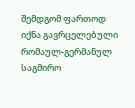შემდგომ ფართოდ იქნა გავრცელებული რომაულ-გერმანულ საგმირო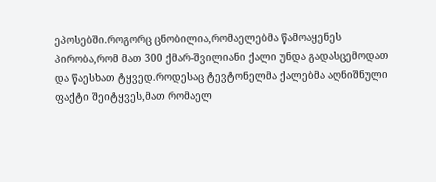ეპოსებში.როგორც ცნობილია,რომაელებმა წამოაყენეს პირობა,რომ მათ 300 ქმარ-შვილიანი ქალი უნდა გადასცემოდათ და წაესხათ ტყვედ.როდესაც ტევტონელმა ქალებმა აღნიშნული ფაქტი შეიტყვეს,მათ რომაელ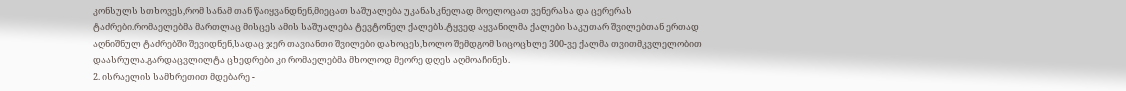კონსულს სთხოვეს,რომ სანამ თან წაიყვანდნენ,მიეცათ საშუალება უკანასკნელად მოელოცათ ვენერასა და ცერერას ტაძრები.რომაელებმა მართლაც მისცეს ამის საშუალება ტევტონელ ქალებს.ტყვედ აყვანილმა ქალები საკუთარ შვილებთან ერთად აღნიშნულ ტაძრებში შევიდნენ,სადაც ჯერ თავიანთი შვილები დახოცეს,ხოლო შემდგომ სიცოცხლე 300-ვე ქალმა თვითმკვლელობით დაასრულა.გარდაცვლილტა ცხედრები კი რომაელებმა მხოლოდ მეორე დღეს აღმოაჩინეს.
2. ისრაელის სამხრეთით მდებარე -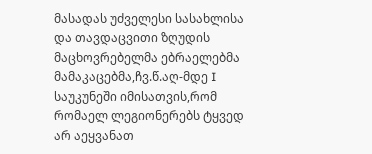მასადას უძველესი სასახლისა და თავდაცვითი ზღუდის მაცხოვრებელმა ებრაელებმა მამაკაცებმა,ჩვ.წ.აღ-მდე I საუკუნეში იმისათვის,რომ რომაელ ლეგიონერებს ტყვედ არ აეყვანათ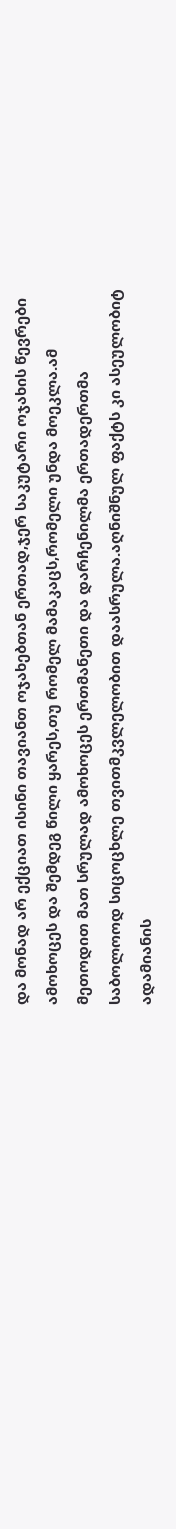და მონად არ ექციათ ისინი თავიანთ ოჯახებთან ერთად,ჯერ საკუტარი ოჯახის წევრები ამოხოცეს და შემდეგ წილი ყარეს,თუ რომელ მამაკაცს,რომელი უნდა მოეკლა.ამ მეთოდით მათ სრულად ამოხოცეს ერთმანეთი და დარჩენილმა ერთადერთმა საბოლოოდ სიცოცხლე თვითმკვლელობით დაასრულა.აღნიშნულ ფაქტს კი ასეულობიტ ადამიანის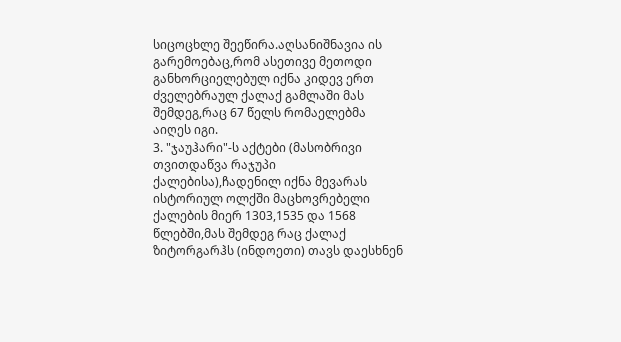სიცოცხლე შეეწირა.აღსანიშნავია ის გარემოებაც,რომ ასეთივე მეთოდი განხორციელებულ იქნა კიდევ ერთ ძველებრაულ ქალაქ გამლაში მას შემდეგ,რაც 67 წელს რომაელებმა აიღეს იგი.
3. "ჯაუჰარი"-ს აქტები (მასობრივი თვითდაწვა რაჯუპი ქალებისა),ჩადენილ იქნა მევარას ისტორიულ ოლქში მაცხოვრებელი ქალების მიერ 1303,1535 და 1568 წლებში,მას შემდეგ რაც ქალაქ ზიტორგარჰს (ინდოეთი) თავს დაესხნენ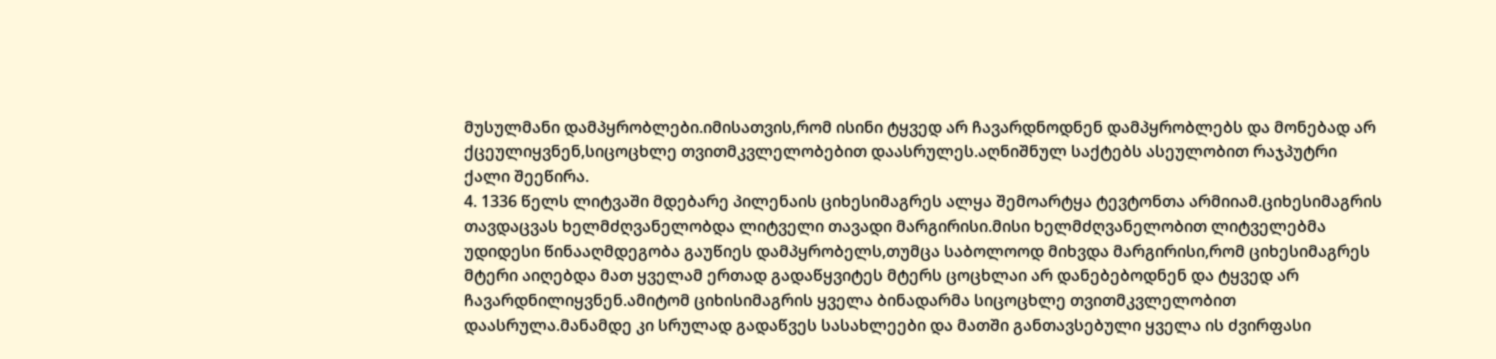მუსულმანი დამპყრობლები.იმისათვის,რომ ისინი ტყვედ არ ჩავარდნოდნენ დამპყრობლებს და მონებად არ ქცეულიყვნენ,სიცოცხლე თვითმკვლელობებით დაასრულეს.აღნიშნულ საქტებს ასეულობით რაჯპუტრი ქალი შეეწირა.
4. 1336 წელს ლიტვაში მდებარე პილენაის ციხესიმაგრეს ალყა შემოარტყა ტევტონთა არმიიამ.ციხესიმაგრის თავდაცვას ხელმძღვანელობდა ლიტველი თავადი მარგირისი.მისი ხელმძღვანელობით ლიტველებმა უდიდესი წინააღმდეგობა გაუწიეს დამპყრობელს,თუმცა საბოლოოდ მიხვდა მარგირისი,რომ ციხესიმაგრეს მტერი აიღებდა მათ ყველამ ერთად გადაწყვიტეს მტერს ცოცხლაი არ დანებებოდნენ და ტყვედ არ ჩავარდნილიყვნენ.ამიტომ ციხისიმაგრის ყველა ბინადარმა სიცოცხლე თვითმკვლელობით დაასრულა.მანამდე კი სრულად გადაწვეს სასახლეები და მათში განთავსებული ყველა ის ძვირფასი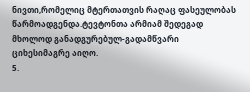ნივთი,რომელიც მტერთათვის რაღაც ფასეულობას წარმოადგენდა.ტევტონთა არმიამ შედეგად მხოლოდ განადგურებულ-გადამწვარი ციხესიმაგრე აიღო.
5.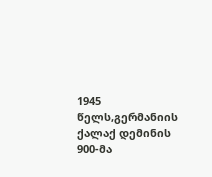1945 წელს,გერმანიის ქალაქ დემინის 900-მა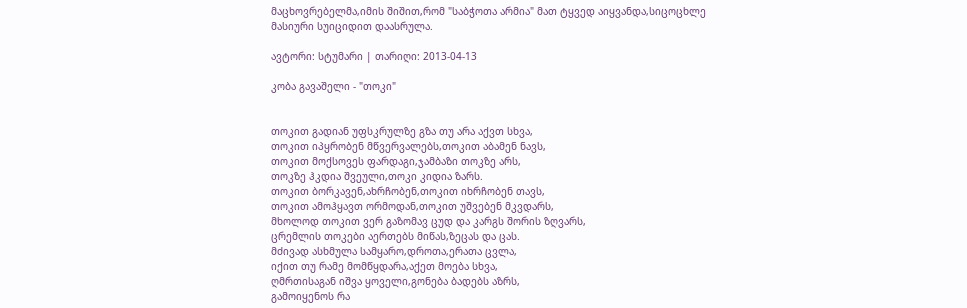მაცხოვრებელმა,იმის შიშით,რომ "საბჭოთა არმია" მათ ტყვედ აიყვანდა,სიცოცხლე მასიური სუიციდით დაასრულა.

ავტორი: სტუმარი | თარიღი: 2013-04-13

კობა გავაშელი - "თოკი"


თოკით გადიან უფსკრულზე გზა თუ არა აქვთ სხვა,
თოკით იპყრობენ მწვერვალებს,თოკით აბამენ ნავს,
თოკით მოქსოვეს ფარდაგი,ჯამბაზი თოკზე არს,
თოკზე ჰკდია შვეული,თოკი კიდია ზარს.
თოკით ბორკავენ,ახრჩობენ,თოკით იხრჩობენ თავს,
თოკით ამოჰყავთ ორმოდან,თოკით უშვებენ მკვდარს,
მხოლოდ თოკით ვერ გაზომავ ცუდ და კარგს შორის ზღვარს,
ცრემლის თოკები აერთებს მიწას,ზეცას და ცას.
მძივად ასხმულა სამყარო,დროთა,ერათა ცვლა,
იქით თუ რამე მომწყდარა,აქეთ მოება სხვა,
ღმრთისაგან იშვა ყოველი,გონება ბადებს აზრს,
გამოიყენოს რა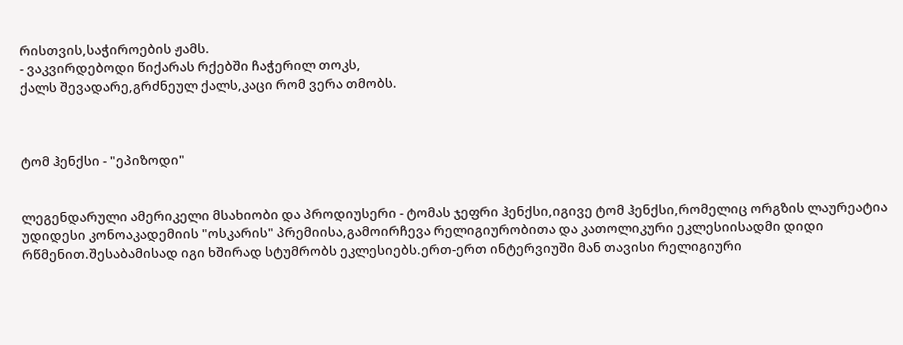რისთვის,საჭიროების ჟამს.
- ვაკვირდებოდი წიქარას რქებში ჩაჭერილ თოკს,
ქალს შევადარე,გრძნეულ ქალს,კაცი რომ ვერა თმობს.



ტომ ჰენქსი - "ეპიზოდი"


ლეგენდარული ამერიკელი მსახიობი და პროდიუსერი - ტომას ჯეფრი ჰენქსი,იგივე ტომ ჰენქსი,რომელიც ორგზის ლაურეატია უდიდესი კონოაკადემიის "ოსკარის" პრემიისა,გამოირჩევა რელიგიურობითა და კათოლიკური ეკლესიისადმი დიდი რწმენით.შესაბამისად იგი ხშირად სტუმრობს ეკლესიებს.ერთ-ერთ ინტერვიუში მან თავისი რელიგიური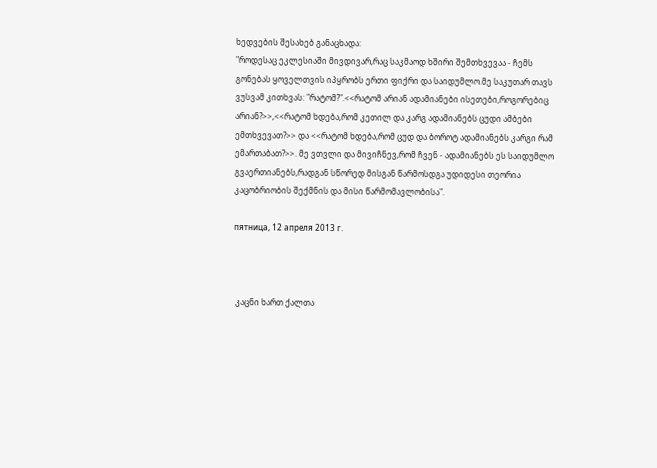ხედვების შესახებ განაცხადა:
"როდესაც ეკლესიაში მივდივარ,რაც საკმაოდ ხშირი შემთხვევაა - ჩემს გონებას ყოველთვის იპყრობს ერთი ფიქრი და საიდუმლო.მე საკუთარ თავს ვუსვამ კითხვას: "რატომ?".<<რატომ არიან ადამიანები ისეთები,როგორებიც არიან?>>,<<რატომ ხდება,რომ კეთილ და კარგ ადამიანებს ცუდი ამბები ემთხვევათ?>> და <<რატომ ხდება,რომ ცუდ და ბოროტ ადამიანებს კარგი რამ ემართაბათ?>>. მე ვთვლი და მივიჩნევ,რომ ჩვენ - ადამიანებს ეს საიდუმლო გვაერთიანებს,რადგან სწორედ მისგან წარმოსდგა უდიდესი თეორია კაცობრიობის შექმნის და მისი წარმომავლობისა".

пятница, 12 апреля 2013 г.



 კაცნი ხართ ქალთა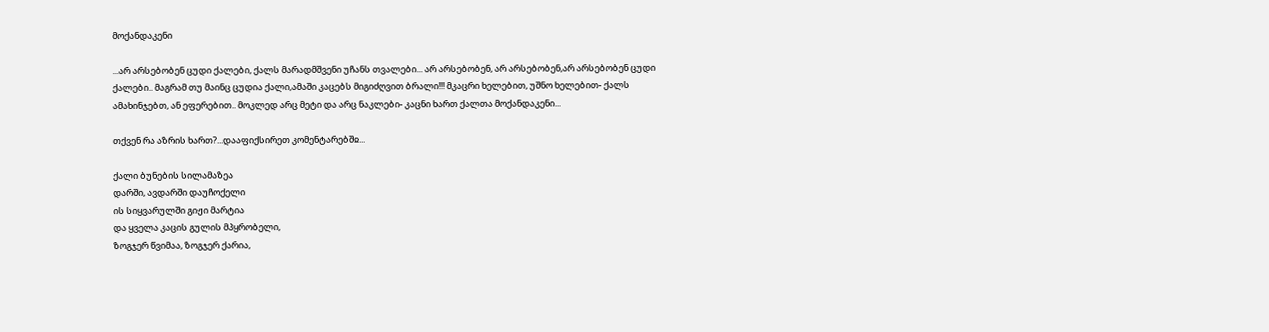მოქანდაკენი

...არ არსებობენ ცუდი ქალები, ქალს მარადმშვენი უჩანს თვალები... არ არსებობენ, არ არსებობენ,არ არსებობენ ცუდი ქალები.. მაგრამ თუ მაინც ცუდია ქალი,ამაში კაცებს მიგიძღვით ბრალი!!! მკაცრი ხელებით, უშნო ხელებით- ქალს ამახინჯებთ, ან ეფერებით.. მოკლედ არც მეტი და არც ნაკლები- კაცნი ხართ ქალთა მოქანდაკენი...

თქვენ რა აზრის ხართ?...დააფიქსირეთ კომენტარებშჲ...

ქალი ბუნების სილამაზეა
დარში, ავდარში დაუჩოქელი
ის სიყვარულში გიჟი მარტია
და ყველა კაცის გულის მპყრობელი,
ზოგჯერ წვიმაა, ზოგჯერ ქარია,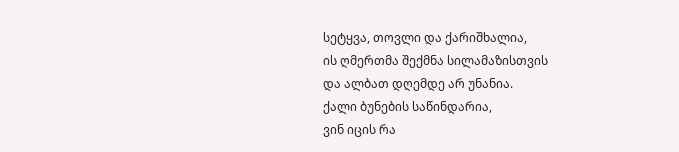სეტყვა, თოვლი და ქარიშხალია,
ის ღმერთმა შექმნა სილამაზისთვის
და ალბათ დღემდე არ უნანია.
ქალი ბუნების საწინდარია,
ვინ იცის რა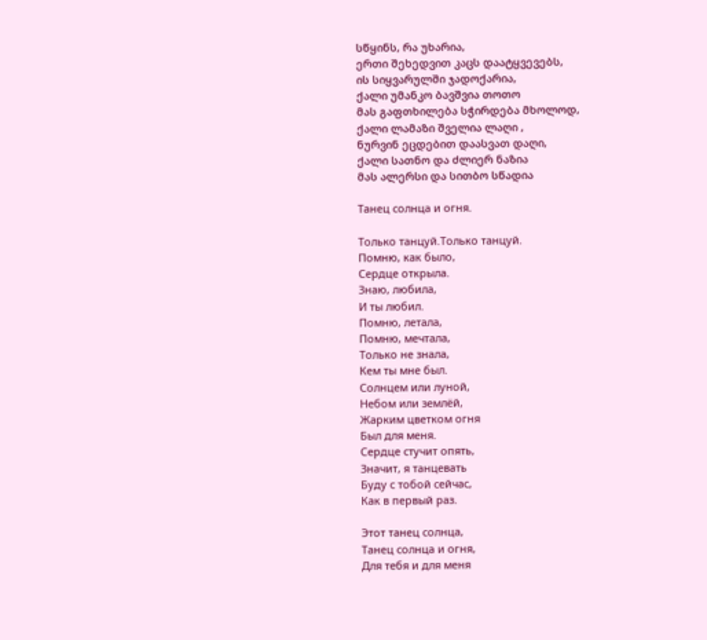სწყინს, რა უხარია,
ერთი შეხედვით კაცს დაატყვევებს,
ის სიყვარულში ჯადოქარია,
ქალი უმანკო ბავშვია თოთო
მას გაფთხილება სჭირდება მხოლოდ,
ქალი ლამაზი შველია ლაღი ,
ნურვინ ეცდებით დაასვათ დაღი,
ქალი სათნო და ძლიერ ნაზია
მას ალერსი და სითბო სწადია

Танец солнца и огня.

Только танцуй.Только танцуй.
Помню, как было,
Сердце открыла.
Знаю, любила,
И ты любил.
Помню, летала,
Помню, мечтала,
Только не знала,
Кем ты мне был.
Солнцем или луной,
Небом или землёй,
Жарким цветком огня
Был для меня.
Сердце стучит опять,
Значит, я танцевать
Буду с тобой сейчас,
Как в первый раз.

Этот танец солнца,
Танец солнца и огня,
Для тебя и для меня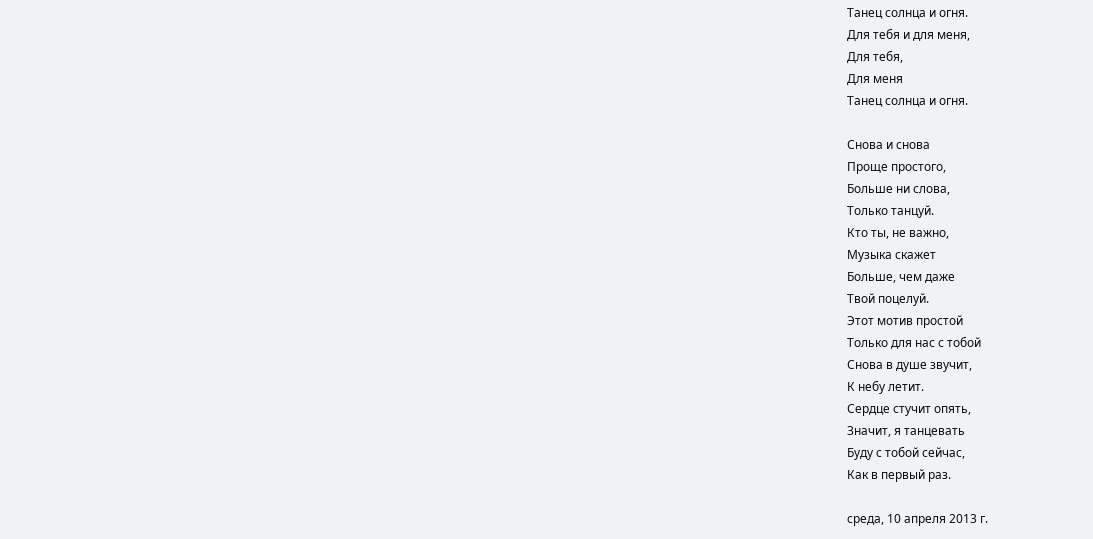Танец солнца и огня.
Для тебя и для меня,
Для тебя,
Для меня
Танец солнца и огня.

Снова и снова
Проще простого,
Больше ни слова,
Только танцуй.
Кто ты, не важно,
Музыка скажет
Больше, чем даже
Твой поцелуй.
Этот мотив простой
Только для нас с тобой
Снова в душе звучит,
К небу летит.
Сердце стучит опять,
Значит, я танцевать
Буду с тобой сейчас,
Как в первый раз.

среда, 10 апреля 2013 г.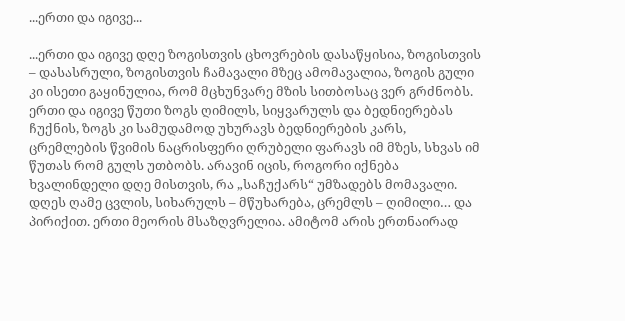...ერთი და იგივე...

...ერთი და იგივე დღე ზოგისთვის ცხოვრების დასაწყისია, ზოგისთვის – დასასრული, ზოგისთვის ჩამავალი მზეც ამომავალია, ზოგის გული კი ისეთი გაყინულია, რომ მცხუნვარე მზის სითბოსაც ვერ გრძნობს. ერთი და იგივე წუთი ზოგს ღიმილს, სიყვარულს და ბედნიერებას ჩუქნის, ზოგს კი სამუდამოდ უხურავს ბედნიერების კარს, ცრემლების წვიმის ნაცრისფერი ღრუბელი ფარავს იმ მზეს, სხვას იმ წუთას რომ გულს უთბობს. არავინ იცის, როგორი იქნება ხვალინდელი დღე მისთვის, რა „საჩუქარს“ უმზადებს მომავალი. დღეს ღამე ცვლის, სიხარულს – მწუხარება, ცრემლს – ღიმილი… და პირიქით. ერთი მეორის მსაზღვრელია. ამიტომ არის ერთნაირად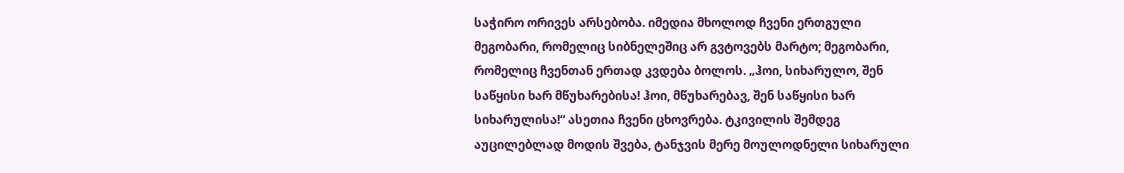საჭირო ორივეს არსებობა. იმედია მხოლოდ ჩვენი ერთგული მეგობარი, რომელიც სიბნელეშიც არ გვტოვებს მარტო; მეგობარი, რომელიც ჩვენთან ერთად კვდება ბოლოს. „ჰოი, სიხარულო, შენ საწყისი ხარ მწუხარებისა! ჰოი, მწუხარებავ, შენ საწყისი ხარ სიხარულისა!“ ასეთია ჩვენი ცხოვრება. ტკივილის შემდეგ აუცილებლად მოდის შვება, ტანჯვის მერე მოულოდნელი სიხარული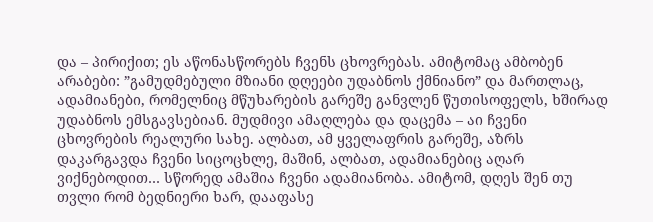და – პირიქით; ეს აწონასწორებს ჩვენს ცხოვრებას. ამიტომაც ამბობენ არაბები: ”გამუდმებული მზიანი დღეები უდაბნოს ქმნიანო” და მართლაც, ადამიანები, რომელნიც მწუხარების გარეშე განვლენ წუთისოფელს, ხშირად უდაბნოს ემსგავსებიან. მუდმივი ამაღლება და დაცემა – აი ჩვენი ცხოვრების რეალური სახე. ალბათ, ამ ყველაფრის გარეშე, აზრს დაკარგავდა ჩვენი სიცოცხლე, მაშინ, ალბათ, ადამიანებიც აღარ ვიქნებოდით… სწორედ ამაშია ჩვენი ადამიანობა. ამიტომ, დღეს შენ თუ თვლი რომ ბედნიერი ხარ, დააფასე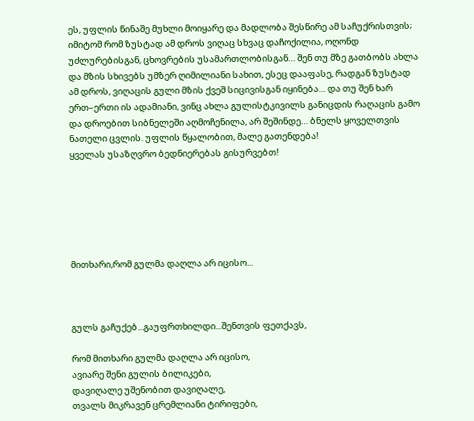ეს, უფლის წინაშე მუხლი მოიყარე და მადლობა შესწირე ამ საჩუქრისთვის; იმიტომ რომ ზუსტად ამ დროს ვიღაც სხვაც დაჩოქილია, ოღონდ უძლურებისგან, ცხოვრების უსამართლობისგან… შენ თუ მზე გათბობს ახლა და მზის სხივებს უმზერ ღიმილიანი სახით, ესეც დააფასე, რადგან ზუსტად ამ დროს, ვიღაცის გული მზის ქვეშ სიცივისგან იყინება… და თუ შენ ხარ ერთ–ერთი ის ადამიანი, ვინც ახლა გულისტკივილს განიცდის რაღაცის გამო და დროებით სიბნელეში აღმოჩენილა, არ შეშინდე… ბნელს ყოველთვის ნათელი ცვლის. უფლის წყალობით, მალე გათენდება!
ყველას უსაზღვრო ბედნიერებას გისურვებთ!






მითხარი,რომ გულმა დაღლა არ იცისო...



გულს გაჩუქებ...გაუფრთხილდი...შენთვის ფეთქავს,

რომ მითხარი გულმა დაღლა არ იცისო,
ავიარე შენი გულის ბილიკები,
დავიღალე უშენობით დავიღალე,
თვალს მიკრავენ ცრემლიანი ტირიფები,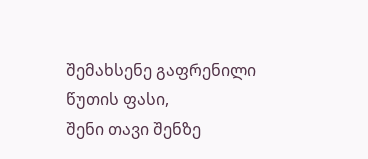შემახსენე გაფრენილი წუთის ფასი,
შენი თავი შენზე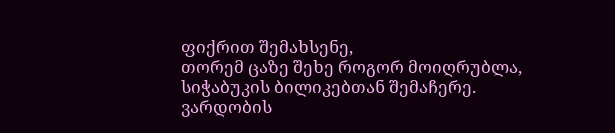ფიქრით შემახსენე,
თორემ ცაზე შეხე როგორ მოიღრუბლა,
სიჭაბუკის ბილიკებთან შემაჩერე.
ვარდობის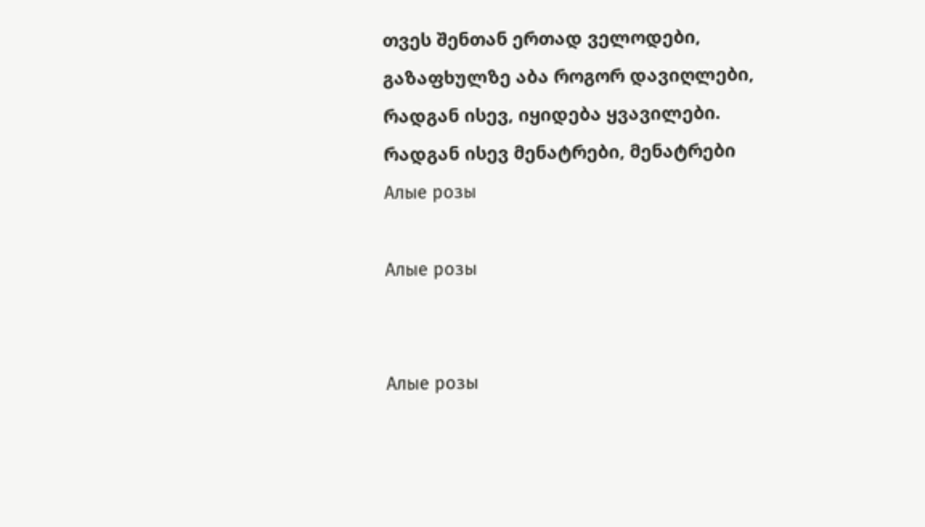თვეს შენთან ერთად ველოდები,
გაზაფხულზე აბა როგორ დავიღლები,
რადგან ისევ, იყიდება ყვავილები.
რადგან ისევ მენატრები, მენატრები
Алые розы

Алые розы


Алые розы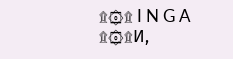۩۞۩ I N G A  ۩۞۩И,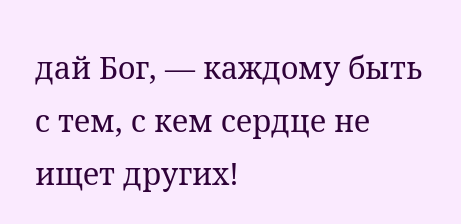дай Бог, — каждому быть с тем, с кем сердце не ищет других!